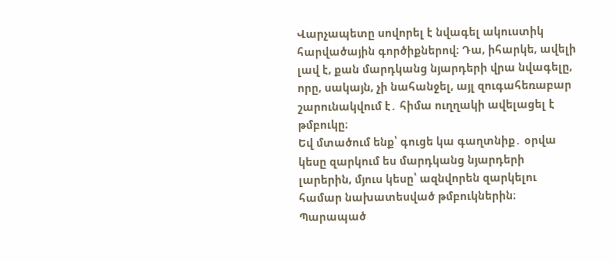Վարչապետը սովորել է նվագել ակուստիկ հարվածային գործիքներով։ Դա, իհարկե, ավելի լավ է, քան մարդկանց նյարդերի վրա նվագելը, որը, սակայն, չի նահանջել, այլ զուգահեռաբար շարունակվում է․ հիմա ուղղակի ավելացել է թմբուկը։
Եվ մտածում ենք՝ գուցե կա գաղտնիք․ օրվա կեսը զարկում ես մարդկանց նյարդերի լարերին, մյուս կեսը՝ ազնվորեն զարկելու համար նախատեսված թմբուկներին։ Պարապած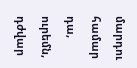մարդու համար դա, ուրեմն, դժվար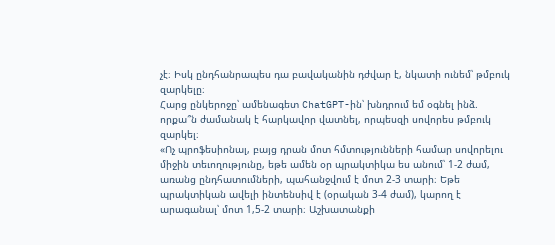չէ։ Իսկ ընդհանրապես դա բավականին դժվար է, նկատի ունեմ՝ թմբուկ զարկելը։
Հարց ընկերոջը՝ ամենագետ ChatGPT-ին՝ խնդրում եմ օգնել ինձ. որքա՞ն ժամանակ է հարկավոր վատնել, որպեսզի սովորես թմբուկ զարկել։
«Ոչ պրոֆեսիոնալ, բայց դրան մոտ հմտությունների համար սովորելու միջին տեւողությունը, եթե ամեն օր պրակտիկա ես անում՝ 1-2 ժամ, առանց ընդհատումների, պահանջվում է մոտ 2-3 տարի։ Եթե պրակտիկան ավելի ինտենսիվ է (օրական 3-4 ժամ), կարող է արագանալ՝ մոտ 1,5-2 տարի։ Աշխատանքի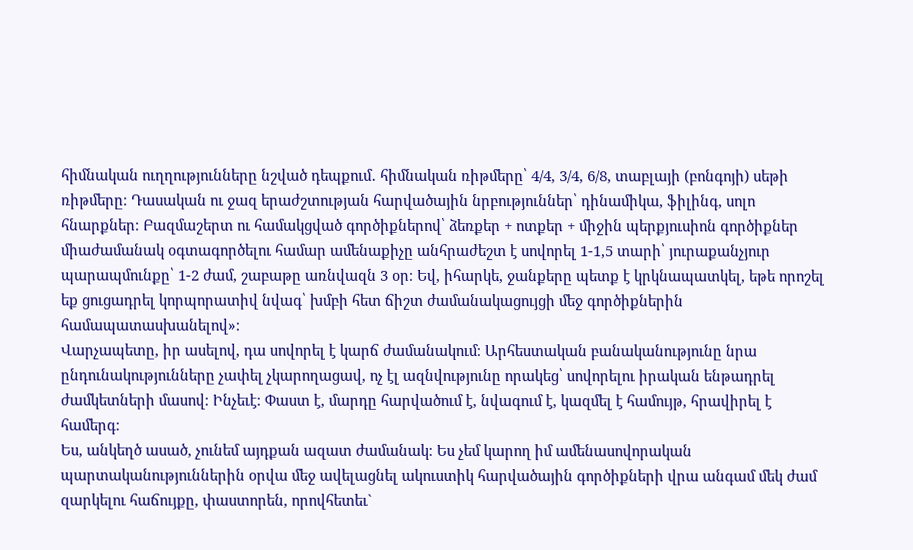հիմնական ուղղությունները նշված դեպքում․ հիմնական ռիթմերը՝ 4/4, 3/4, 6/8, տաբլայի (բոնգոյի) սեթի ռիթմերը։ Դասական ու ջազ երաժշտության հարվածային նրբություններ՝ դինամիկա, ֆիլինգ, սոլո հնարքներ։ Բազմաշերտ ու համակցված գործիքներով՝ ձեռքեր + ոտքեր + միջին պերքյուսիոն գործիքներ միաժամանակ օգտագործելու համար ամենաքիչը անհրաժեշտ է սովորել 1-1,5 տարի՝ յուրաքանչյուր պարապմունքը՝ 1-2 ժամ, շաբաթը առնվազն 3 օր։ Եվ, իհարկե, ջանքերը պետք է կրկնապատկել, եթե որոշել եք ցուցադրել կորպորատիվ նվագ՝ խմբի հետ ճիշտ ժամանակացույցի մեջ գործիքներին համապատասխանելով»։
Վարչապետը, իր ասելով, դա սովորել է կարճ ժամանակում։ Արհեստական բանականությունը նրա ընդունակությունները չափել չկարողացավ, ոչ էլ ազնվությունը որակեց՝ սովորելու իրական ենթադրել ժամկետների մասով։ Ինչեւէ։ Փաստ է, մարդը հարվածում է, նվագում է, կազմել է համույթ, հրավիրել է համերգ։
Ես, անկեղծ ասած, չունեմ այդքան ազատ ժամանակ։ Ես չեմ կարող իմ ամենասովորական պարտականություններին օրվա մեջ ավելացնել ակուստիկ հարվածային գործիքների վրա անգամ մեկ ժամ զարկելու հաճույքը, փաստորեն, որովհետեւ`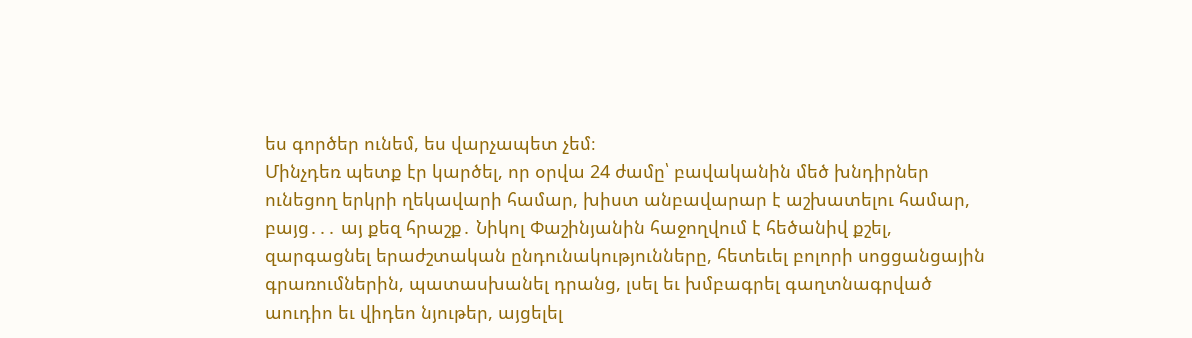ես գործեր ունեմ, ես վարչապետ չեմ։
Մինչդեռ պետք էր կարծել, որ օրվա 24 ժամը՝ բավականին մեծ խնդիրներ ունեցող երկրի ղեկավարի համար, խիստ անբավարար է աշխատելու համար, բայց․․․ այ քեզ հրաշք․ Նիկոլ Փաշինյանին հաջողվում է հեծանիվ քշել, զարգացնել երաժշտական ընդունակությունները, հետեւել բոլորի սոցցանցային գրառումներին, պատասխանել դրանց, լսել եւ խմբագրել գաղտնագրված աուդիո եւ վիդեո նյութեր, այցելել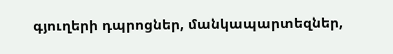գյուղերի դպրոցներ, մանկապարտեզներ,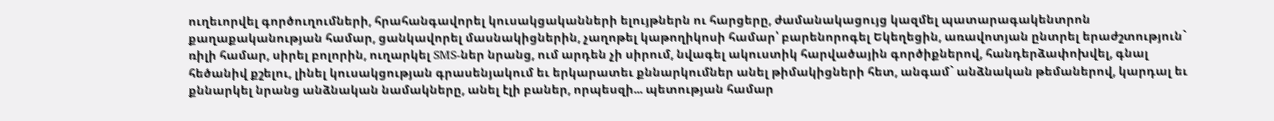ուղեւորվել գործուղումների, հրահանգավորել կուսակցականների ելույթներն ու հարցերը, ժամանակացույց կազմել պատարագակենտրոն քաղաքականության համար, ցանկավորել մասնակիցներին, չաղոթել կաթողիկոսի համար՝ բարենորոգել Եկեղեցին, առավոտյան ընտրել երաժշտություն` ռիլի համար, սիրել բոլորին, ուղարկել SMS-ներ նրանց, ում արդեն չի սիրում, նվագել ակուստիկ հարվածային գործիքներով, հանդերձափոխվել, գնալ հեծանիվ քշելու, լինել կուսակցության գրասենյակում եւ երկարատեւ քննարկումներ անել թիմակիցների հետ, անգամ` անձնական թեմաներով, կարդալ եւ քննարկել նրանց անձնական նամակները, անել էլի բաներ, որպեսզի... պետության համար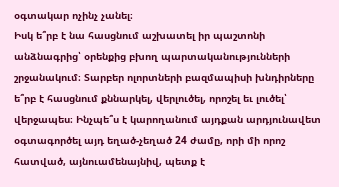օգտակար ոչինչ չանել։
Իսկ ե՞րբ է նա հասցնում աշխատել իր պաշտոնի անձնագրից՝ օրենքից բխող պարտականությունների շրջանակում։ Տարբեր ոլորտների բազմապիսի խնդիրները ե՞րբ է հասցնում քննարկել, վերլուծել, որոշել եւ լուծել՝ վերջապես։ Ինչպե՞ս է կարողանում այդքան արդյունավետ օգտագործել այդ եղած-չեղած 24 ժամը, որի մի որոշ հատված, այնուամենայնիվ, պետք է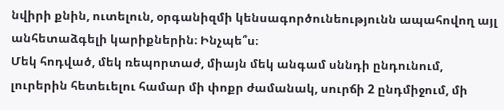նվիրի քնին, ուտելուն, օրգանիզմի կենսագործունեությունն ապահովող այլ անհետաձգելի կարիքներին։ Ինչպե՞ս։
Մեկ հոդված, մեկ ռեպորտաժ, միայն մեկ անգամ սննդի ընդունում, լուրերին հետեւելու համար մի փոքր ժամանակ, սուրճի 2 ընդմիջում, մի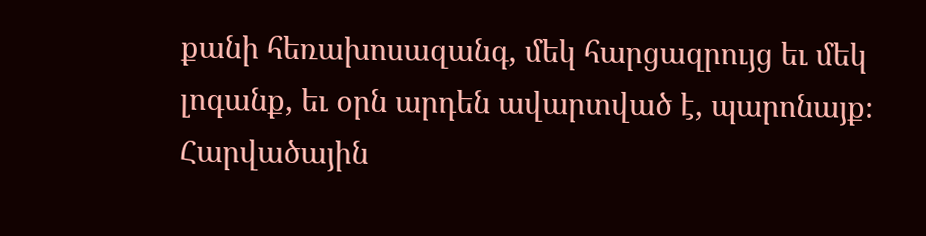քանի հեռախոսազանգ, մեկ հարցազրույց եւ մեկ լոգանք, եւ օրն արդեն ավարտված է, պարոնայք։ Հարվածային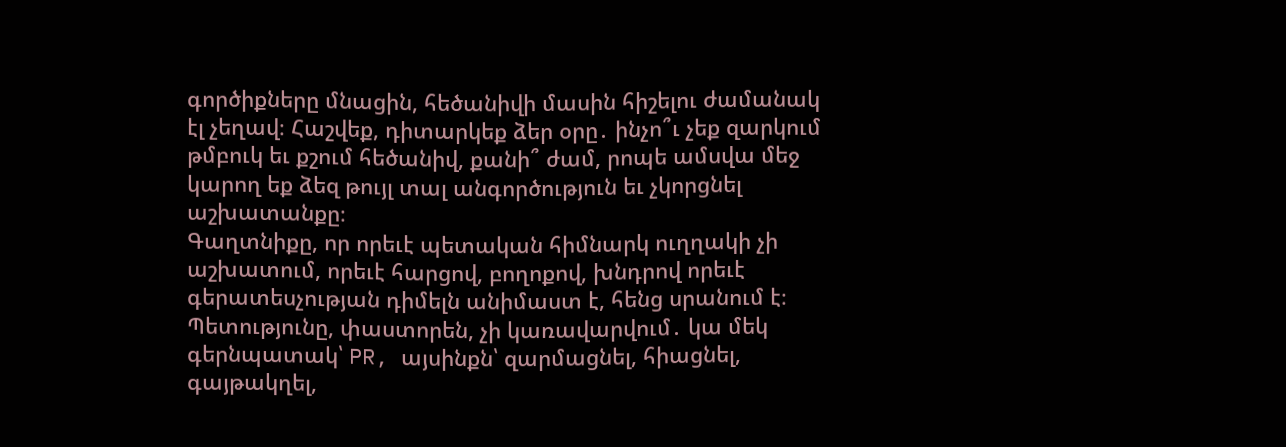գործիքները մնացին, հեծանիվի մասին հիշելու ժամանակ էլ չեղավ։ Հաշվեք, դիտարկեք ձեր օրը․ ինչո՞ւ չեք զարկում թմբուկ եւ քշում հեծանիվ, քանի՞ ժամ, րոպե ամսվա մեջ կարող եք ձեզ թույլ տալ անգործություն եւ չկորցնել աշխատանքը։
Գաղտնիքը, որ որեւէ պետական հիմնարկ ուղղակի չի աշխատում, որեւէ հարցով, բողոքով, խնդրով որեւէ գերատեսչության դիմելն անիմաստ է, հենց սրանում է։ Պետությունը, փաստորեն, չի կառավարվում․ կա մեկ գերնպատակ՝ PR, այսինքն՝ զարմացնել, հիացնել, գայթակղել,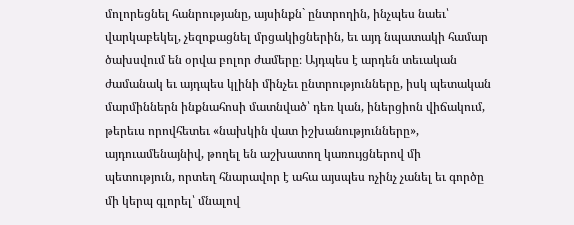մոլորեցնել հանրությանը, այսինքն` ընտրողին, ինչպես նաեւ՝ վարկաբեկել, չեզոքացնել մրցակիցներին, եւ այդ նպատակի համար ծախսվում են օրվա բոլոր ժամերը։ Այդպես է արդեն տեւական ժամանակ եւ այդպես կլինի մինչեւ ընտրությունները, իսկ պետական մարմիններն ինքնահոսի մատնված՝ դեռ կան, իներցիոն վիճակում, թերեւս որովհետեւ «նախկին վատ իշխանությունները», այդուամենայնիվ, թողել են աշխատող կառույցներով մի պետություն, որտեղ հնարավոր է ահա այսպես ոչինչ չանել եւ գործը մի կերպ գլորել՝ մնալով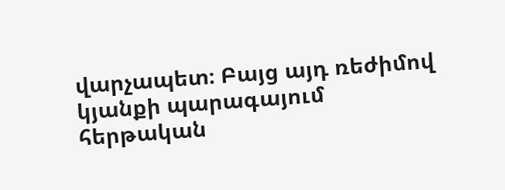վարչապետ։ Բայց այդ ռեժիմով կյանքի պարագայում հերթական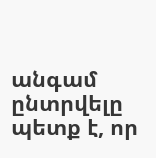անգամ ընտրվելը պետք է, որ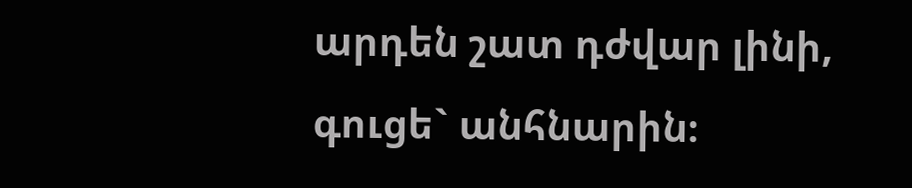արդեն շատ դժվար լինի, գուցե` անհնարին։